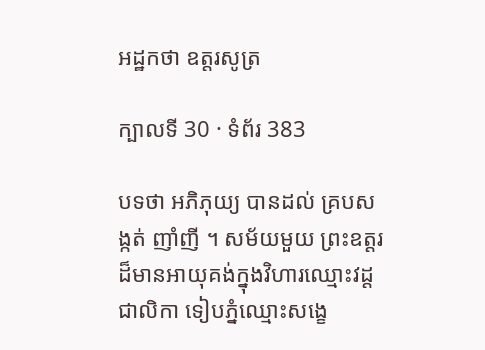អដ្ឋកថា ឧត្តរសូត្រ

ក្បាលទី 30 · ទំព័រ 383

បទថា អភិភុយ្យ បានដល់ គ្របសង្កត់ ញាំញី ។ សម័យមួយ ព្រះឧត្តរដ៏មានអាយុគង់ក្នុងវិហារឈ្មោះវដ្តជាលិកា ទៀបភ្នំឈ្មោះសង្ខេ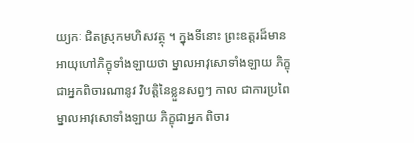យ្យកៈ ជិតស្រុកមហិសវត្ថុ ។ ក្នុងទីនោះ ព្រះឧត្តរដ៏មាន អាយុហៅភិក្ខុទាំងឡាយថា ម្នាលអាវុសោទាំងឡាយ ភិក្ខុជាអ្នកពិចារណានូវ វិបត្តិនៃខ្លួនសព្វៗ កាល ជាការប្រពៃ ម្នាលអាវុសោទាំងឡាយ ភិក្ខុជាអ្នក ពិចារ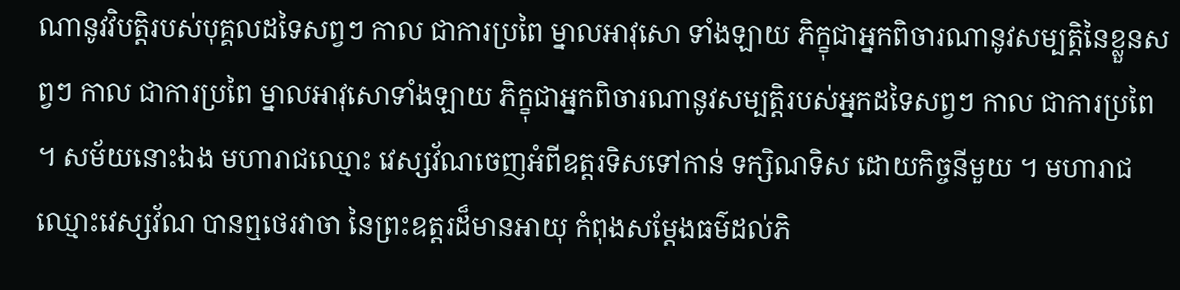ណានូវវិបត្តិរបស់បុគ្គលដទៃសព្វៗ កាល ជាការប្រពៃ ម្នាលអាវុសោ ទាំងឡាយ ភិក្ខុជាអ្នកពិចារណានូវសម្បត្តិនៃខ្លួនសព្វៗ កាល ជាការប្រពៃ ម្នាលអាវុសោទាំងឡាយ ភិក្ខុជាអ្នកពិចារណានូវសម្បត្តិរបស់អ្នកដទៃសព្វៗ កាល ជាការប្រពៃ ។ សម័យនោះឯង មហារាជឈ្មោះ វេស្សវ័ណចេញអំពីឧត្តរទិសទៅកាន់ ទក្សិណទិស ដោយកិច្ចនីមួយ ។ មហារាជឈ្មោះវេស្សវ័ណ បានឮថេរវាចា នៃព្រះឧត្តរដ៏មានអាយុ កំពុងសម្តែងធម៌ដល់ភិ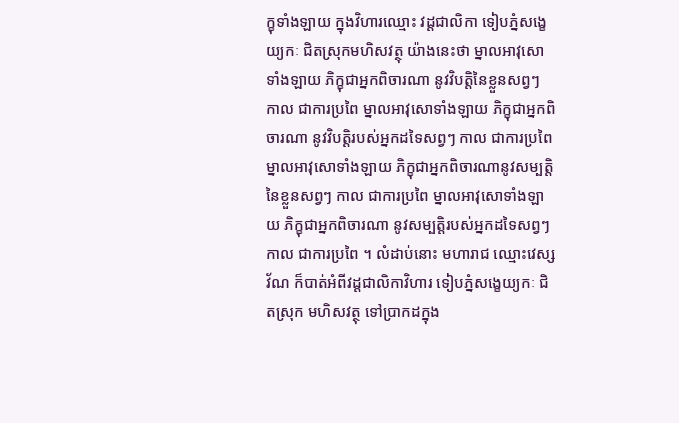ក្ខុទាំងឡាយ ក្នុងវិហារឈ្មោះ វដ្តជាលិកា ទៀបភ្នំសង្ខេយ្យកៈ ជិតស្រុកមហិសវត្ថុ យ៉ាងនេះថា ម្នាលអាវុសោ ទាំងឡាយ ភិក្ខុជាអ្នកពិចារណា នូវវិបត្តិនៃខ្លួនសព្វៗ កាល ជាការប្រពៃ ម្នាលអាវុសោទាំងឡាយ ភិក្ខុជាអ្នកពិចារណា នូវវិបត្តិរបស់អ្នកដទៃសព្វៗ កាល ជាការប្រពៃ ម្នាលអាវុសោទាំងឡាយ ភិក្ខុជាអ្នកពិចារណានូវសម្បត្តិ នៃខ្លួនសព្វៗ កាល ជាការប្រពៃ ម្នាលអាវុសោទាំងឡាយ ភិក្ខុជាអ្នកពិចារណា នូវសម្បត្តិរបស់អ្នកដទៃសព្វៗ កាល ជាការប្រពៃ ។ លំដាប់នោះ មហារាជ ឈ្មោះវេស្សវ័ណ ក៏បាត់អំពីវដ្តជាលិកាវិហារ ទៀបភ្នំសង្ខេយ្យកៈ ជិតស្រុក មហិសវត្ថុ ទៅប្រាកដក្នុង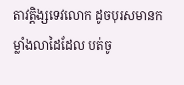តាវត្តិង្សទេវលោក ដូចបុរសមានកម្លាំងលាដៃដែល បត់ចូ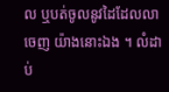ល ឬបត់ចូលនូវដៃដែលលាចេញ យ៉ាងនោះឯង ។ លំដាប់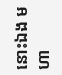នោះឯង មហា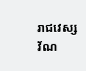រាជវេស្សវ័ណ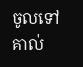ចូលទៅគាល់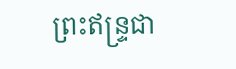ព្រះឥន្ទ្រជា